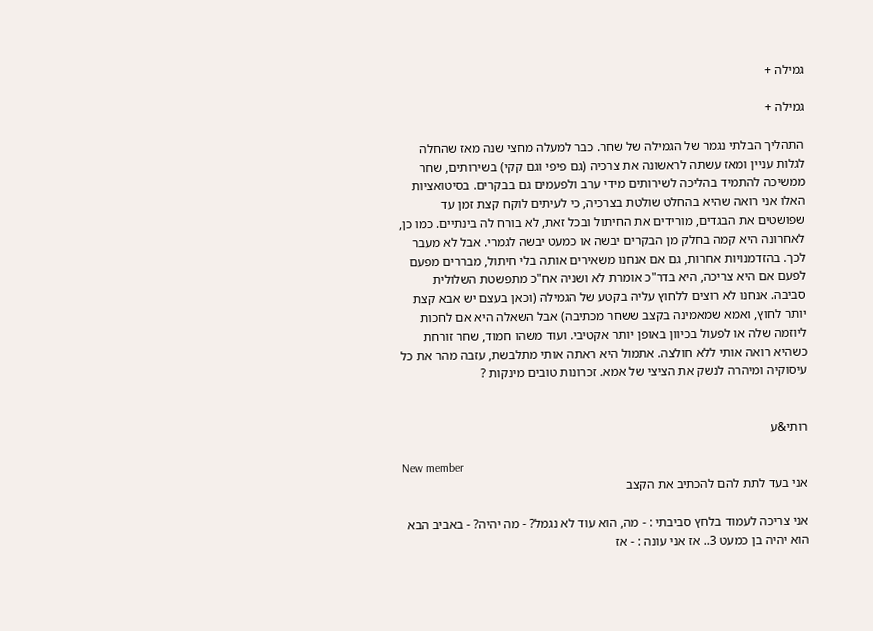גמילה +

גמילה +

התהליך הבלתי נגמר של הגמילה של שחר. כבר למעלה מחצי שנה מאז שהחלה לגלות עניין ומאז עשתה לראשונה את צרכיה (גם פיפי וגם קקי) בשירותים, שחר ממשיכה להתמיד בהליכה לשירותים מידי ערב ולפעמים גם בבקרים. בסיטואציות האלו אני רואה שהיא בהחלט שולטת בצרכיה, כי לעיתים לוקח קצת זמן עד שפושטים את הבגדים, מורידים את החיתול ובכל זאת, לא בורח לה בינתיים. כמו כן, לאחרונה היא קמה בחלק מן הבקרים יבשה או כמעט יבשה לגמרי. אבל לא מעבר לכך. בהזדמנויות אחרות, גם אם אנחנו משאירים אותה בלי חיתול, מבררים מפעם לפעם אם היא צריכה, היא בדר"כ אומרת לא ושניה אח"כ מתפשטת השלולית סביבה. אנחנו לא רוצים ללחוץ עליה בקטע של הגמילה (וכאן בעצם יש אבא קצת יותר לחוץ, ואמא שמאמינה בקצב ששחר מכתיבה) אבל השאלה היא אם לחכות ליוזמה שלה או לפעול בכיוון באופן יותר אקטיבי. ועוד משהו חמוד, שחר זורחת כשהיא רואה אותי ללא חולצה. אתמול היא ראתה אותי מתלבשת, עזבה מהר את כל עיסוקיה ומיהרה לנשק את הציצי של אמא. זכרונות טובים מינקות ?


רותי&ע

New member
אני בעד לתת להם להכתיב את הקצב

אני צריכה לעמוד בלחץ סביבתי : - מה, הוא עוד לא נגמל? - מה יהיה? - באביב הבא הוא יהיה בן כמעט 3.. אז אני עונה : - אז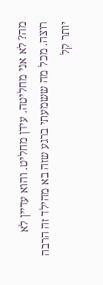מה? לא אני מחליטה. עידן מחליט. והוא עדיין לא רוצה. מכל מה ששמעתי ברגע שזה בא מהילד זה הרבה יותר קל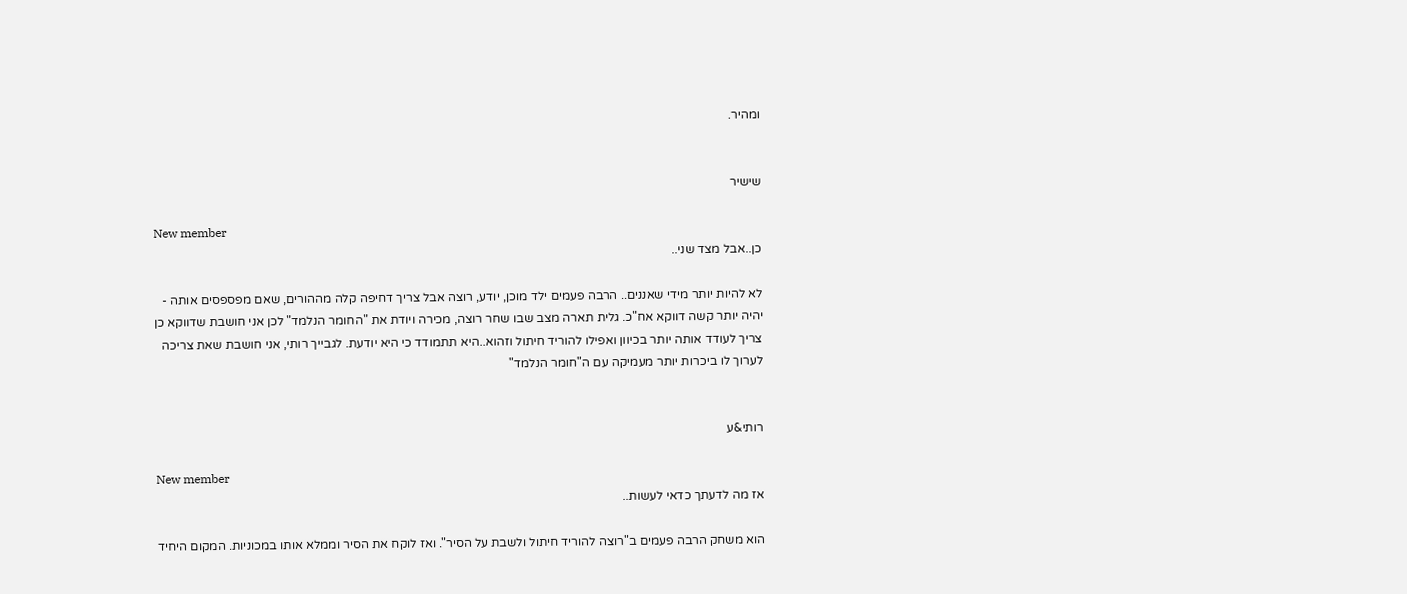ומהיר.


שישיר

New member
כן..אבל מצד שני..

לא להיות יותר מידי שאננים.. הרבה פעמים ילד מוכן, יודע, רוצה אבל צריך דחיפה קלה מההורים, שאם מפספסים אותה - יהיה יותר קשה דווקא אח"כ. גלית תארה מצב שבו שחר רוצה, מכירה ויודת את "החומר הנלמד" לכן אני חושבת שדווקא כן צריך לעודד אותה יותר בכיוון ואפילו להוריד חיתול וזהוא..היא תתמודד כי היא יודעת. לגבייך רותי, אני חושבת שאת צריכה לערוך לו ביכרות יותר מעמיקה עם ה"חומר הנלמד"


רותי&ע

New member
אז מה לדעתך כדאי לעשות..

הוא משחק הרבה פעמים ב"רוצה להוריד חיתול ולשבת על הסיר". ואז לוקח את הסיר וממלא אותו במכוניות. המקום היחיד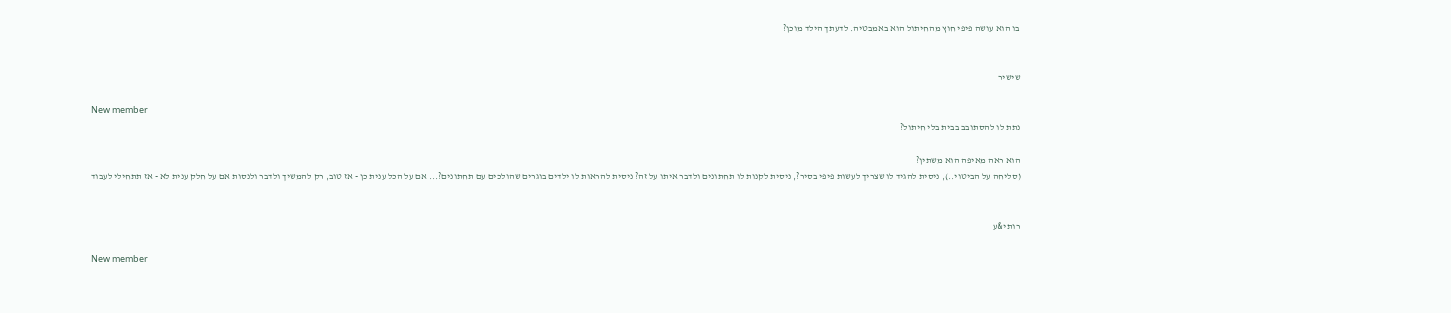בו הוא עושה פיפי חוץ מהחיתול הוא באמבטיה. לדעתך הילד מוכן?


שישיר

New member
נתת לו להסתובב בבית בלי חיתול?

הוא ראה מאיפה הוא משתין?
(סליחה על הביטוי..), ניסית להגיד לו שצריך לעשות פיפי בסיר?, ניסית לקנות לו תחתונים ולדבר איתו על זה? ניסית להראות לו ילדים בוגרים שהולכים עם תחתונים?... אם על הכל ענית כן - אז טוב, רק להמשיך ולדבר ולנסות אם על חלק ענית לא - אז תתחילי לעבוד


רותי&ע

New member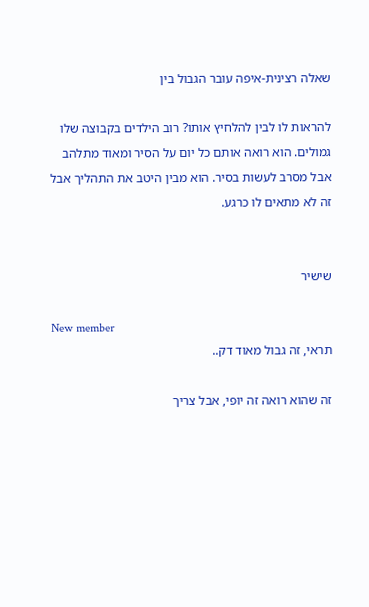שאלה רצינית-איפה עובר הגבול בין

להראות לו לבין להלחיץ אותו? רוב הילדים בקבוצה שלו גמולים. הוא רואה אותם כל יום על הסיר ומאוד מתלהב אבל מסרב לעשות בסיר. הוא מבין היטב את התהליך אבל זה לא מתאים לו כרגע.


שישיר

New member
תראי, זה גבול מאוד דק..

זה שהוא רואה זה יופי, אבל צריך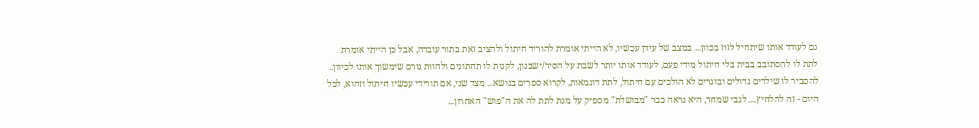גם לעודד אותו שיתחיל לזוז בכוון... במצב של עידן עכשיו, לא הייתי אומרת להוריד חיתול ולהציב זאת בתור עובדה, אבל כן הייתי אומרת לתת לו להסתובב בבית בלי חיתול מידי פעם, לעודד אותו יותר לשבת על הסיר/ישבנון, לקנות לו תחתונים ולהוות גורם שימשוך אותו לכיוון.. להסביר לו שילדים גדולים ובוגרים לא הולכים עם חיתול, לתת דוגמאות, לקרוא ספרים בנושא... מצד שני, אם תורידי עכשיו חיתול וזהוא, לכל היום - זה להלחיץ.... לגבי שמחר, היא נראה כבר "מבושלת" מספיק על מנת לתת לה את ה"פוש" האחרון...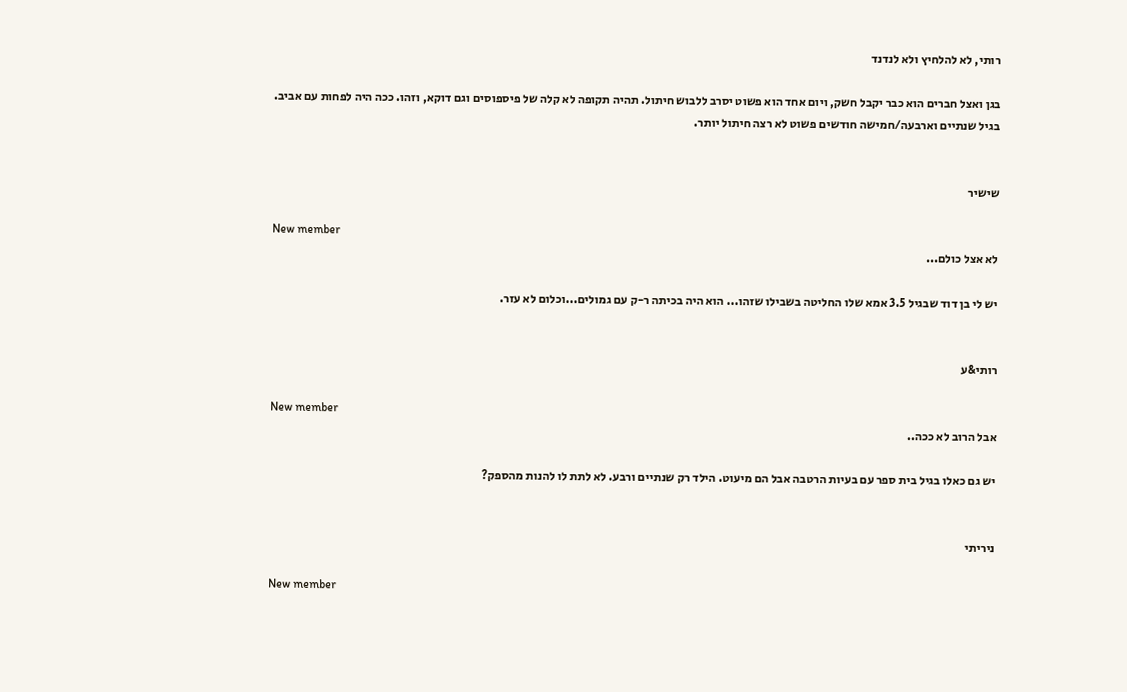רותי, לא להלחיץ ולא לנדנד

בגן ואצל חברים הוא כבר יקבל חשק, ויום אחד הוא פשוט יסרב ללבוש חיתול. תהיה תקופה לא קלה של פיספוסים וגם דוקא, וזהו. ככה היה לפחות עם אביב. בגיל שנתיים וארבעה/חמישה חודשים פשוט לא רצה חיתול יותר.


שישיר

New member
לא אצל כולם...

יש לי בן דוד שבגיל 3.5 אמא שלו החליטה בשבילו שזהו... הוא היה בכיתה ר-ק עם גמולים...וכלום לא עזר.


רותי&ע

New member
אבל הרוב לא ככה..

יש גם כאלו בגיל בית ספר עם בעיות הרטבה אבל הם מיעוט. הילד רק שנתיים ורבע. לא לתת לו להנות מהספק?


ניריתי

New member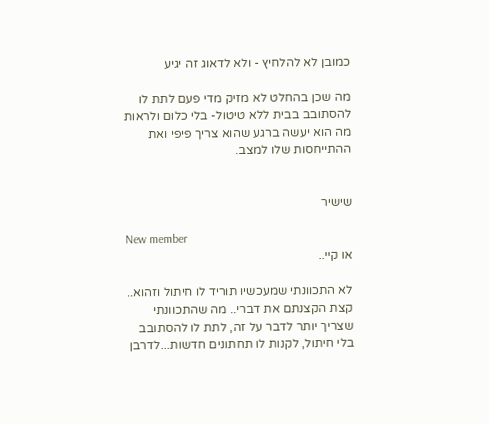כמובן לא להלחיץ - ולא לדאוג זה יגיע

מה שכן בהחלט לא מזיק מדי פעם לתת לו להסתובב בבית ללא טיטול- בלי כלום ולראות מה הוא יעשה ברגע שהוא צריך פיפי ואת ההתייחסות שלו למצב.


שישיר

New member
או קיי..

לא התכוונתי שמעכשיו תוריד לו חיתול וזהוא.. קצת הקצנתם את דברי.. מה שהתכוונתי שצריך יותר לדבר על זה, לתת לו להסתובב בלי חיתול, לקנות לו תחתונים חדשות...לדרבן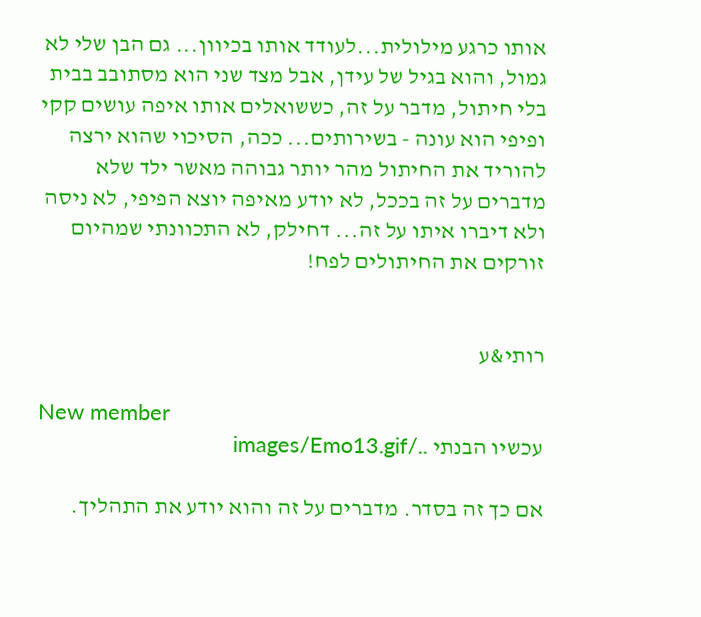אותו כרגע מילולית...לעודד אותו בכיוון... גם הבן שלי לא גמול, והוא בגיל של עידן, אבל מצד שני הוא מסתובב בבית בלי חיתול, מדבר על זה, כששואלים אותו איפה עושים קקי ופיפי הוא עונה - בשירותים... ככה, הסיכוי שהוא ירצה להוריד את החיתול מהר יותר גבוהה מאשר ילד שלא מדברים על זה בככל, לא יודע מאיפה יוצא הפיפי, לא ניסה ולא דיברו איתו על זה... דחילק, לא התכוונתי שמהיום זורקים את החיתולים לפח!


רותי&ע

New member
עכשיו הבנתי ../images/Emo13.gif

אם כך זה בסדר. מדברים על זה והוא יודע את התהליך.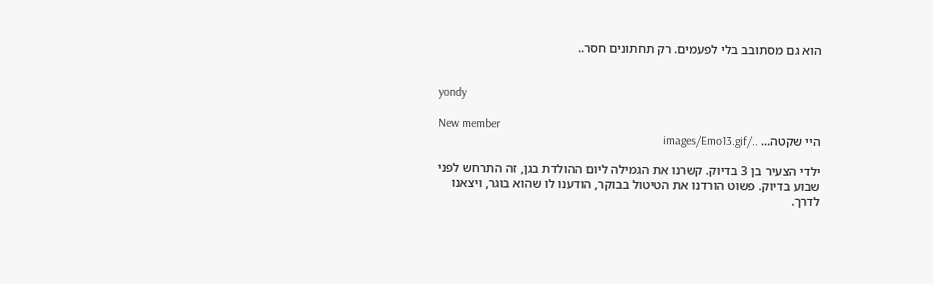הוא גם מסתובב בלי לפעמים. רק תחתונים חסר..


yondy

New member
היי שקטה... ../images/Emo13.gif

ילדי הצעיר בן 3 בדיוק. קשרנו את הגמילה ליום ההולדת בגן, זה התרחש לפני שבוע בדיוק. פשוט הורדנו את הטיטול בבוקר, הודענו לו שהוא בוגר, ויצאנו לדרך.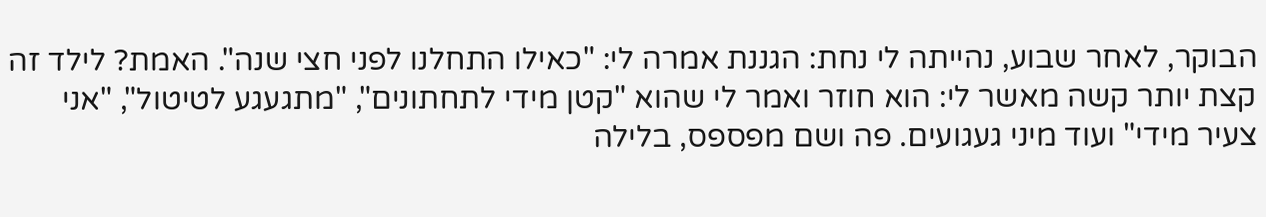הבוקר, לאחר שבוע, נהייתה לי נחת: הגננת אמרה לי: "כאילו התחלנו לפני חצי שנה". האמת? לילד זה קצת יותר קשה מאשר לי: הוא חוזר ואמר לי שהוא "קטן מידי לתחתונים", "מתגעגע לטיטול", "אני צעיר מידי" ועוד מיני געגועים. פה ושם מפספס, בלילה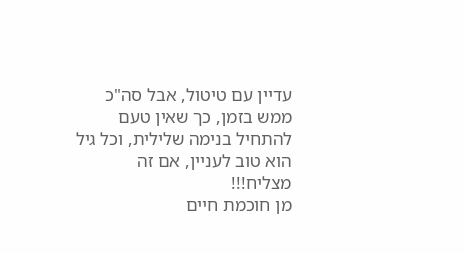עדיין עם טיטול, אבל סה"כ ממש בזמן, כך שאין טעם להתחיל בנימה שלילית, וכל גיל הוא טוב לעניין, אם זה מצליח!!!
מן חוכמת חיים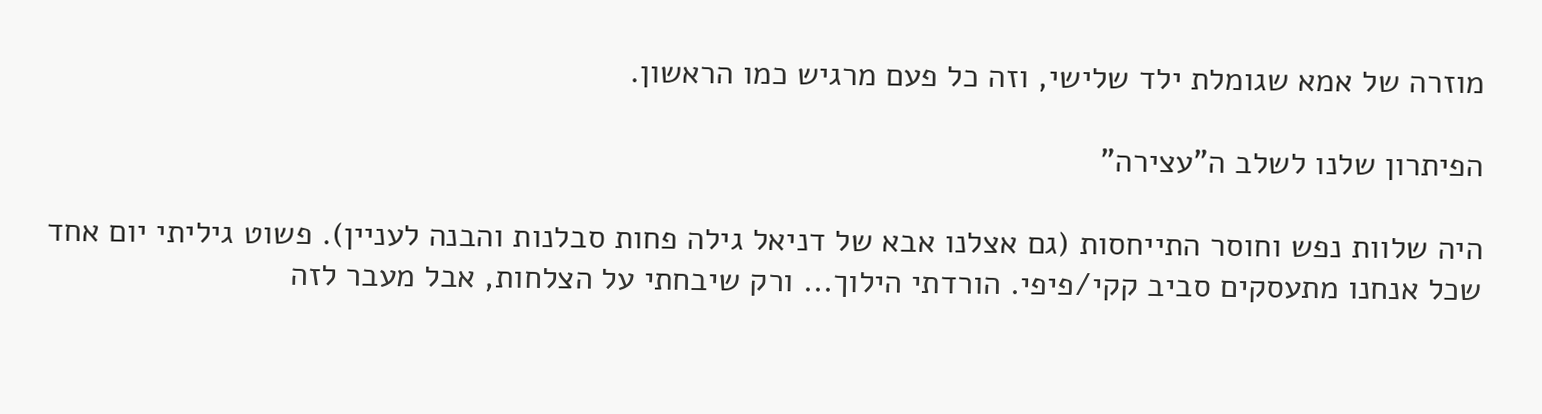מוזרה של אמא שגומלת ילד שלישי, וזה כל פעם מרגיש כמו הראשון.

הפיתרון שלנו לשלב ה"עצירה"

היה שלוות נפש וחוסר התייחסות (גם אצלנו אבא של דניאל גילה פחות סבלנות והבנה לעניין). פשוט גיליתי יום אחד שכל אנחנו מתעסקים סביב קקי/פיפי. הורדתי הילוך... ורק שיבחתי על הצלחות, אבל מעבר לזה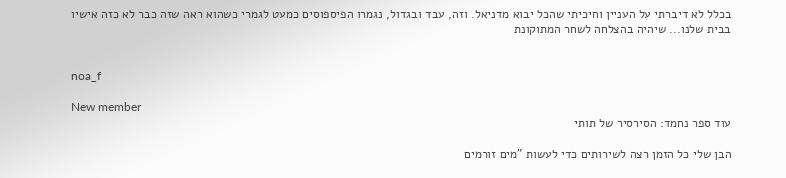בכלל לא דיברתי על העניין וחיכיתי שהכל יבוא מדניאל. וזה, עבד ובגדול, נגמרו הפיספוסים כמעט לגמרי כשהוא ראה שזה כבר לא כזה אישיו בבית שלנו... שיהיה בהצלחה לשחר המתוקונת


noa_f

New member
עוד ספר נחמד: הסירסיר של תותי

הבן שלי כל הזמן רצה לשירותים כדי לעשות "מים זורמים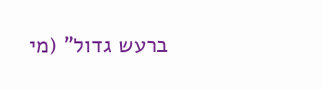ברעש גדול" (מי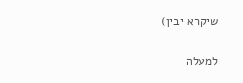שיקרא יבין)

למעלה